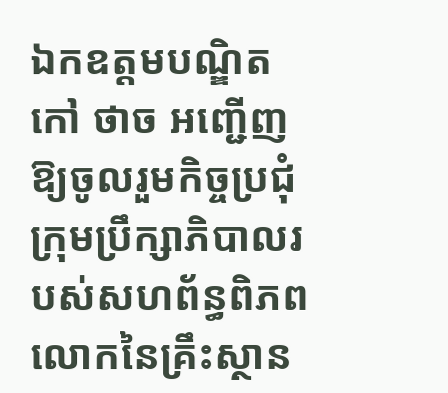ឯកឧត្តមបណ្ឌិត កៅ ថាច អញ្ជើញឱ្យចូលរួមកិច្ចប្រជុំក្រុមប្រឹក្សាភិបាលរបស់សហព័ន្ធពិភពលោកនៃគ្រឹះស្ថាន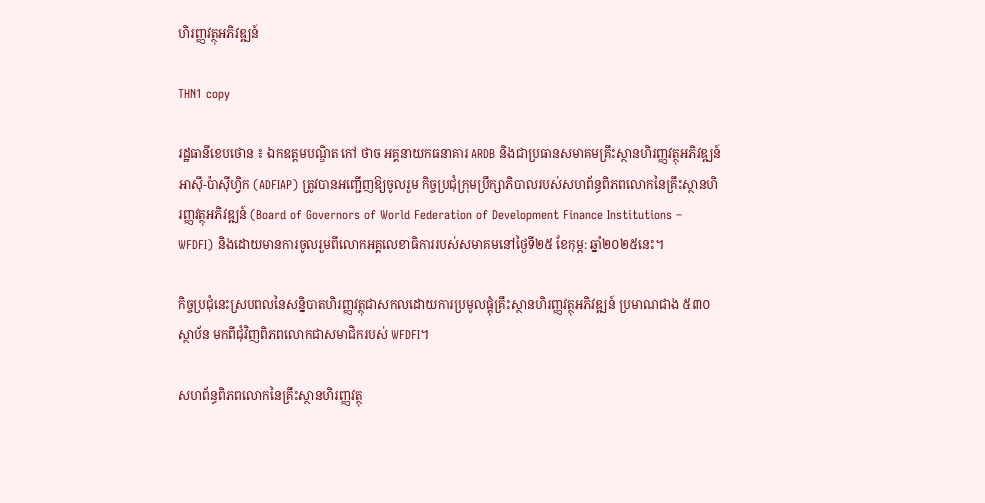ហិរញ្ញវត្ថុអភិវឌ្ឍន៍

THN1 copy

រដ្ឋធានីខេបថោន ៖ ឯកឧត្តមបណ្ឌិត កៅ ថាច អគ្គនាយកធនាគារ ARDB និងជាប្រធានសមាគមគ្រឹះស្ថានហិរញ្ញវត្ថុអភិវឌ្ឍន៍អាស៊ី-ប៉ាស៊ីហ្វិក (ADFIAP) ត្រូវបានអញ្ជើញឱ្យចូលរួម កិច្ចប្រជុំក្រុមប្រឹក្សាភិបាលរបស់សហព័ន្ធពិភពលោកនៃគ្រឹះស្ថានហិរញ្ញវត្ថុអភិវឌ្ឍន៍ (Board of Governors of World Federation of Development Finance Institutions – WFDFI) និងដោយមានការចូលរួមពីលោកអគ្គលេខាធិការរបស់សមាគមនៅថ្ងៃទី២៥ ខែកុម្ភ: ឆ្នាំ២០២៥នេះ។

កិច្ចប្រជុំនេះស្របពលនៃសន្និបាតហិរញ្ញវត្ថុជាសកលដោយការប្រមូលផ្តុំគ្រឹះស្ថានហិរញ្ញវត្ថុអភិវឌ្ឍន៍ ប្រមាណជាង ៥៣០ ស្ថាប័ន មកពីជុំវិញពិភពលោកជាសមាជិករបស់ WFDFI។

សហព័ន្ធពិភពលោកនៃគ្រឹះស្ថានហិរញ្ញវត្ថុ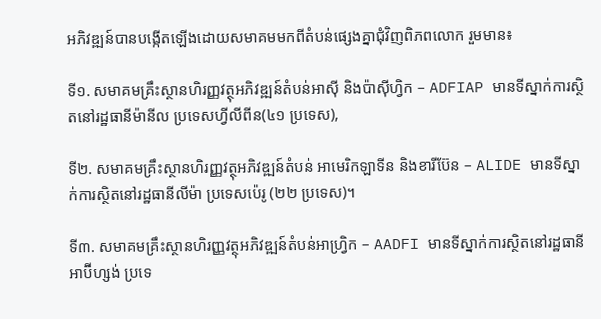អភិវឌ្ឍន៍បានបង្កើតឡើងដោយសមាគមមកពីតំបន់ផ្សេងគ្នាជុំវិញពិភពលោក រួមមាន៖

ទី១. សមាគមគ្រឹះស្ថានហិរញ្ញវត្ថុអភិវឌ្ឍន៍តំបន់អាស៊ី និងប៉ាស៊ីហ្វិក – ADFIAP មានទីស្នាក់ការស្ថិតនៅរដ្ឋធានីម៉ានីល ប្រទេសហ្វីលីពីន(៤១ ប្រទេស),

ទី២. សមាគមគ្រឹះស្ថានហិរញ្ញវត្ថុអភិវឌ្ឍន៍តំបន់ អាមេរិកឡាទីន និងខារីប៊ែន – ALIDE មានទីស្នាក់ការស្ថិតនៅរដ្ឋធានីលីម៉ា ប្រទេសប៉េរូ (២២ ប្រទេស)។

ទី៣. សមាគមគ្រឹះស្ថានហិរញ្ញវត្ថុអភិវឌ្ឍន៍តំបន់អាហ្វ្រិក – AADFI មានទីស្នាក់ការស្ថិតនៅរដ្ឋធានីអាប៊ីហ្សង់ ប្រទេ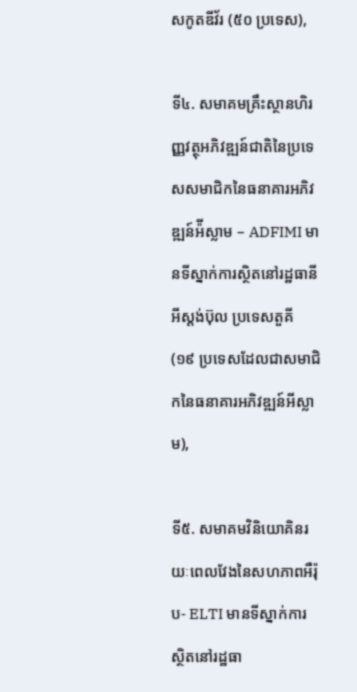សកូតឌីវ័រ (៥០ ប្រទេស),

ទី៤. សមាគមគ្រឹះស្ថានហិរញ្ញវត្ថុអភិវឌ្ឍន៍ជាតិនៃប្រទេសសមាជិកនៃធនាគារអភិវឌ្ឍន៍អ៉ីស្លាម – ADFIMI មានទីស្នាក់ការស្ថិតនៅរដ្ឋធានីអីស្តង់ប៊ុល ប្រទេសតួគី (១៩ ប្រទេសដែលជាសមាជិកនៃធនាគារអភិវឌ្ឍន៍អីស្លាម),

ទី៥. សមាគមវិនិយោគិនរយៈពេលវែងនៃសហភាពអឺរ៉ុប- ELTI មានទីស្នាក់ការស្ថិតនៅរដ្ឋធា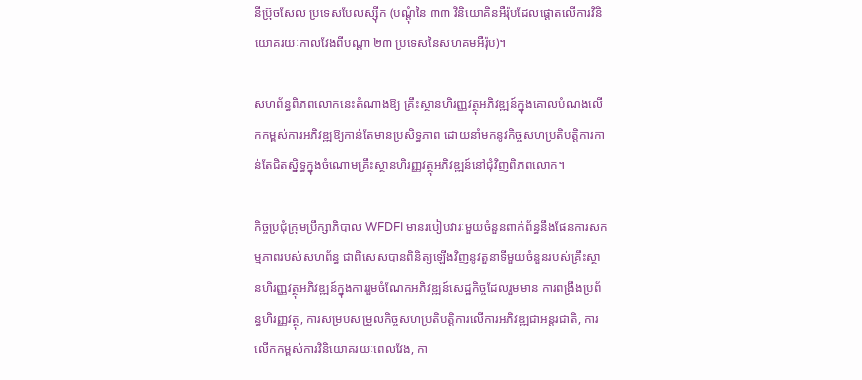នីប្រ៊ុចសែល ប្រទេសបែលស្ស៊ីក (បណ្តុំនៃ ៣៣ វិនិយោគិនអឺរ៉ុបដែលផ្តោតលើការវិនិយោគរយៈកាលវែងពីបណ្តា ២៣ ប្រទេសនៃសហគមអឺរ៉ុប)។

សហព័ន្ធពិភពលោកនេះតំណាងឱ្យ គ្រឹះស្ថានហិរញ្ញវត្ថុអភិវឌ្ឍន៍ក្នុងគោលបំណងលើកកម្ពស់ការអភិវឌ្ឍឱ្យកាន់តែមានប្រសិទ្ធភាព ដោយនាំមកនូវកិច្ចសហប្រតិបត្តិការកាន់តែជិតស្និទ្ធក្នុងចំណោមគ្រឹះស្ថានហិរញ្ញវត្ថុអភិវឌ្ឍន៍នៅជុំវិញពិភពលោក។

កិច្ចប្រជុំក្រុមប្រឹក្សាភិបាល WFDFI មានរបៀបវារៈមួយចំនួនពាក់ព័ន្ធនឹងផែនការសកម្មភាពរបស់សហព័ន្ធ ជាពិសេសបានពិនិត្យឡើងវិញនូវតួនាទីមួយចំនួនរបស់គ្រឹះស្ថានហិរញ្ញវត្ថុអភិវឌ្ឍន៍ក្នុងការរួមចំណែកអភិវឌ្ឍន៍សេដ្ឋកិច្ចដែលរួមមាន ការពង្រឹងប្រព័ន្ធហិរញ្ញវត្ថុ, ការសម្របសម្រួលកិច្ចសហប្រតិបត្តិការលើការអភិវឌ្ឍជាអន្តរជាតិ, ការលើកកម្ពស់ការវិនិយោគរយៈពេលវែង, កា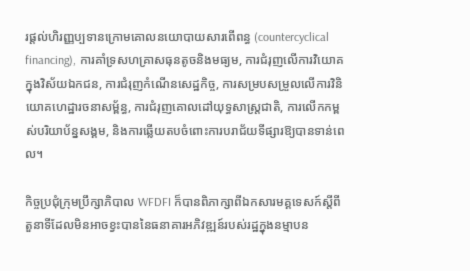រផ្តល់ហិរញ្ញប្បទានក្រោមគោលនយោបាយសារពើពន្ធ (countercyclical financing), ការគាំទ្រសហគ្រាសធុនតូចនិងមធ្យម, ការជំរុញលើការវិយោគក្នុងវិស័យឯកជន, ការជំរុញកំណើនសេដ្ឋកិច្ច, ការសម្របសម្រួលលើការវិនិយោគហេដ្ឋារចនាសម្ព័ន្ធ, ការជំរុញគោលដៅយុទ្ធសាស្ត្រជាតិ, ការលើកកម្ពស់បរិយាប័ន្នសង្គម, និងការឆ្លើយតបចំពោះការបរាជ័យទីផ្សារឱ្យបានទាន់ពេល។

កិច្ចប្រជុំក្រុមប្រឹក្សាភិបាល WFDFI ក៏បានពិភាក្សាពីឯកសារមគ្គទេសក៍ស្តីពីតួនាទីដែលមិនអាចខ្វះបាននៃធនាគារអភិវឌ្ឍន៍របស់រដ្ឋក្នុងនម្មាបន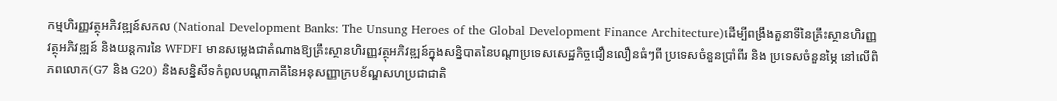កម្មហិរញ្ញវត្ថុអភិវឌ្ឍន៍សកល (National Development Banks: The Unsung Heroes of the Global Development Finance Architecture)ដើម្បីពង្រឹងតួនាទីនៃគ្រឹះស្ថានហិរញ្ញវត្ថុអភិវឌ្ឍន៍ និងយន្តការនៃ WFDFI មានសម្លេងជាតំណាងឱ្យគ្រឹះស្ថានហិរញ្ញវត្ថុអភិវឌ្ឍន៍ក្នុងសន្និបាតនៃបណ្តាប្រទេសសេដ្ឋកិច្ចជឿនលឿនធំៗពី ប្រទេសចំនួនប្រាំពីរ និង ប្រទេសចំនួនម្ភៃ នៅលើពិភពលោក(G7 និង G20) និងសន្និសីទកំពូលបណ្តាភាគីនៃអនុសញ្ញាក្របខ័ណ្ឌសហប្រជាជាតិ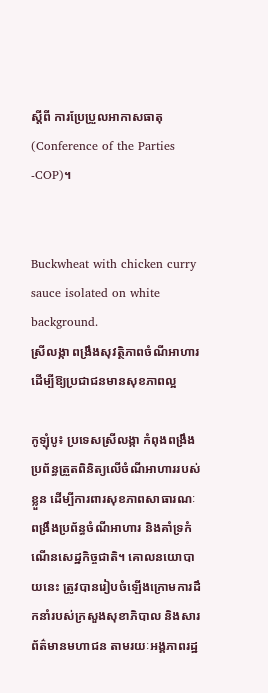ស្តីពី ការប្រែប្រួលអាកាសធាតុ (Conference of the Parties -COP)។


Buckwheat with chicken curry sauce isolated on white background.
ស្រីលង្កា ពង្រឹងសុវត្ថិភាពចំណីអាហារ ដើម្បីឱ្យប្រជាជនមានសុខភាពល្អ

កូឡុំបូ៖ ប្រទេសស្រីលង្កា កំពុងពង្រឹងប្រព័ន្ធត្រួតពិនិត្យលើចំណីអាហាររបស់ខ្លួន ដើម្បីការពារសុខភាពសាធារណៈ ពង្រឹងប្រព័ន្ធចំណីអាហារ និងគាំទ្រកំណើនសេដ្ឋកិច្ចជាតិ។ គោលនយោបាយនេះ ត្រូវបានរៀបចំឡើងក្រោមការដឹកនាំរបស់ក្រសួងសុខាភិបាល និងសារព័ត៌មានមហាជន តាមរយៈអង្គភាពរដ្ឋ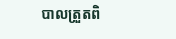បាលត្រួតពិ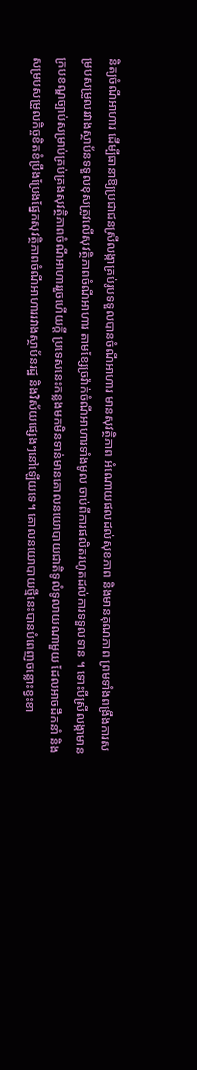និត្យចំណីអាហារ ដើម្បីធានាឱ្យប្រជាជនស្រីលង្កាគ្រប់រូបទទួលបានចំណីអាហារ មានសុវត្ថិភាព អំណោយផលដល់សុខភាព និងមានគុណភាព ព្រមទាំងពង្រឹងការសម្របសម្រួលរវាងស្ថាប័នទទួលខុសត្រូវលើសុវត្ថិភាពចំណីអាហារ តាមខ្សែច្រវ៉ាក់ចំណីអាហារទាំងមូល ចាប់ពីការផលិតរហូតដល់ការទទួលទាន ។ ទោះបីស្រីលង្កាមានក្របខណ្ឌច្បាប់សម្រាប់គ្រប់គ្រងសុវត្ថិភាពចំណីអាហាររួចហើយក្តី ប្រទេសនេះកន្លងមកមិនទាន់មានគោលនយោបាយជាតិទូលំទូលាយណាមួយ ដែលអាចដឹកនាំ និងសម្របសម្រួលកិច្ចខិតខំប្រឹងប្រែងផ្នែកសុវត្ថិភាពចំណីអាហាររវាងស្ថាប័នរដ្ឋ និងវិស័យផ្សេងៗនៅឡើយទេ។ គោលនយោបាយថ្មីនេះបានបំពេញចន្លោះខ្វះខា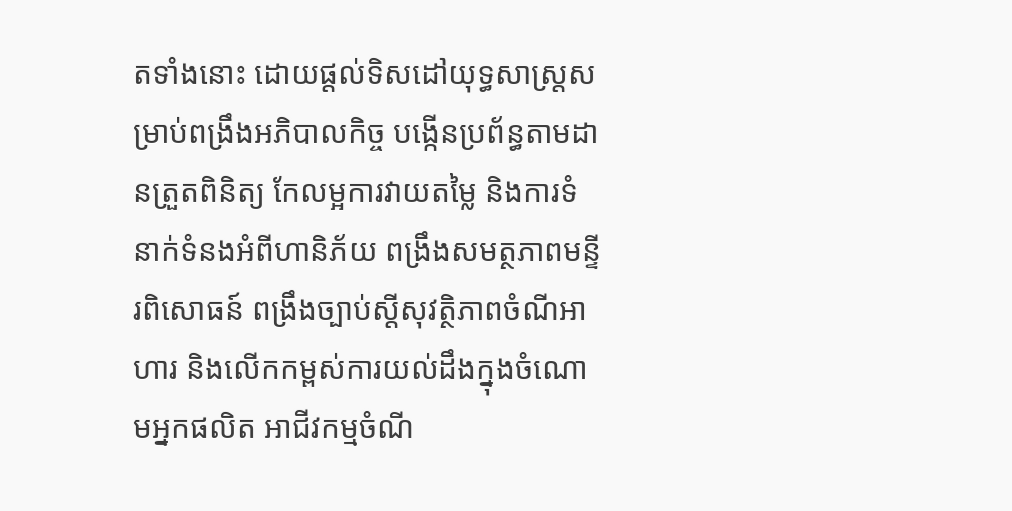តទាំងនោះ ដោយផ្តល់ទិសដៅយុទ្ធសាស្ត្រសម្រាប់ពង្រឹងអភិបាលកិច្ច បង្កើនប្រព័ន្ធតាមដានត្រួតពិនិត្យ កែលម្អការវាយតម្លៃ និងការទំនាក់ទំនងអំពីហានិភ័យ ពង្រឹងសមត្ថភាពមន្ទីរពិសោធន៍ ពង្រឹងច្បាប់ស្តីសុវត្ថិភាពចំណីអាហារ និងលើកកម្ពស់ការយល់ដឹងក្នុងចំណោមអ្នកផលិត អាជីវកម្មចំណី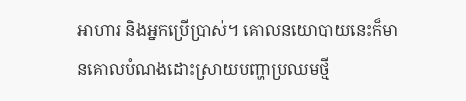អាហារ និងអ្នកប្រើប្រាស់។ គោលនយោបាយនេះក៏មានគោលបំណងដោះស្រាយបញ្ហាប្រឈមថ្មី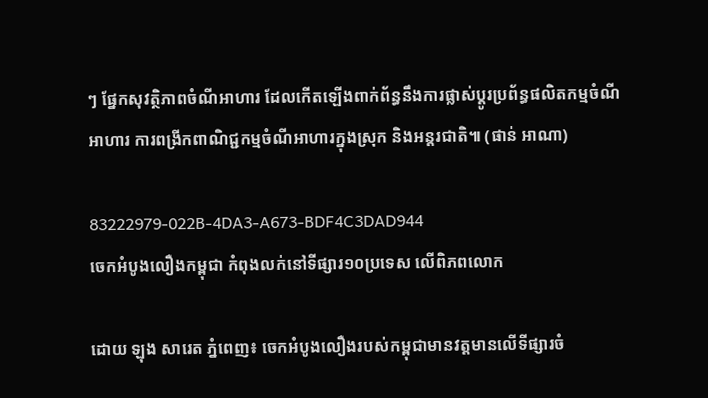ៗ ផ្នែកសុវត្ថិភាពចំណីអាហារ ដែលកើតឡើងពាក់ព័ន្ធនឹងការផ្លាស់ប្តូរប្រព័ន្ធផលិតកម្មចំណីអាហារ ការពង្រីកពាណិជ្ជកម្មចំណីអាហារក្នុងស្រុក និងអន្តរជាតិ៕ (ផាន់ អាណា)

83222979-022B-4DA3-A673-BDF4C3DAD944
ចេកអំបូងលឿងកម្ពុជា កំពុងលក់នៅទីផ្សារ១០ប្រទេស លើពិភពលោក

ដោយ ឡុង សារេត ភ្នំពេញ៖ ចេកអំបូងលឿងរបស់កម្ពុជាមានវត្តមានលើទីផ្សារចំ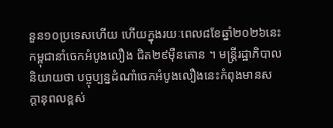នួន១០ប្រទេសហើយ ហើយក្នុងរយៈពេល៨ខែឆ្នាំ២០២៦នេះ កម្ពុជានាំចេកអំបូងលឿង ជិត២៩ម៉ឺនតោន ។ មន្ត្រីរដ្ឋាភិបាលនិយាយថា បច្ចុប្បន្នដំណាំចេកអំបូងលឿងនេះកំពុងមានសក្តានុពលខ្ពស់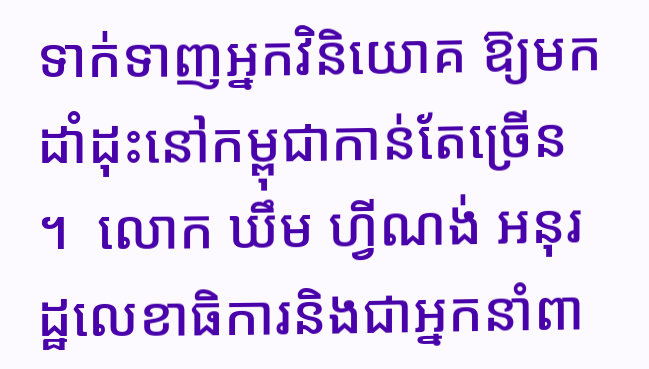ទាក់ទាញអ្នកវិនិយោគ ឱ្យមកដាំដុះនៅកម្ពុជាកាន់តែច្រើន ។  លោក ឃឹម ហ្វីណង់ អនុរដ្ឋលេខាធិការនិងជាអ្នកនាំពា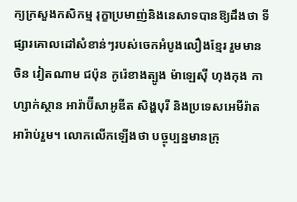ក្យក្រសួងកសិកម្ម រុក្ខាប្រមាញ់និងនេសាទបានឱ្យដឹងថា ទីផ្សារគោលដៅសំខាន់ៗរបស់ចេកអំបូងលឿងខ្មែរ រួមមាន ចិន វៀតណាម ជប៉ុន កូរ៉េខាងត្បូង ម៉ាឡេស៊ី ហុងកុង កាហ្សាក់ស្ថាន អារ៉ាប៊ីសាអូឌីត សិង្ហបុរី និងប្រទេសអេមីរ៉ាតអារ៉ាប់រួម។ លោកលើកឡើងថា បច្ចុប្បន្នមានក្រុ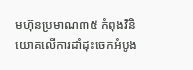មហ៊ុនប្រមាណ៣៥ កំពុងវិនិយោគលើការដាំដុះចេកអំបូង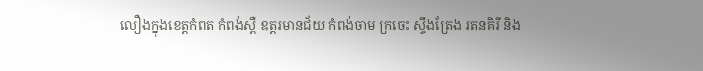លឿងក្នុងខេត្តកំពត កំពង់ស្ពឺ ឧត្តរមានជ័យ កំពង់ចាម ក្រចេះ ស្ទឹងត្រែង រតនគិរី និង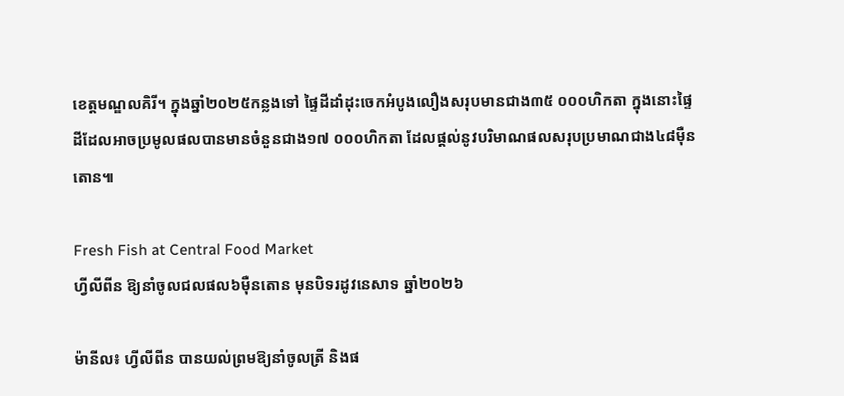ខេត្តមណ្ឌលគិរី។ ក្នុងឆ្នាំ២០២៥កន្លងទៅ ផ្ទៃដីដាំដុះចេកអំបូងលឿងសរុបមានជាង៣៥ ០០០ហិកតា ក្នុងនោះផ្ទៃដីដែលអាចប្រមូលផលបានមានចំនួនជាង១៧ ០០០ហិកតា ដែលផ្តល់នូវបរិមាណផលសរុបប្រមាណជាង៤៨ម៉ឺនតោន៕

Fresh Fish at Central Food Market
ហ្វីលីពីន ឱ្យនាំចូលជលផល៦ម៉ឺនតោន មុនបិទរដូវនេសាទ ឆ្នាំ២០២៦

ម៉ានីល៖ ហ្វីលីពីន បានយល់ព្រមឱ្យនាំចូលត្រី និងផ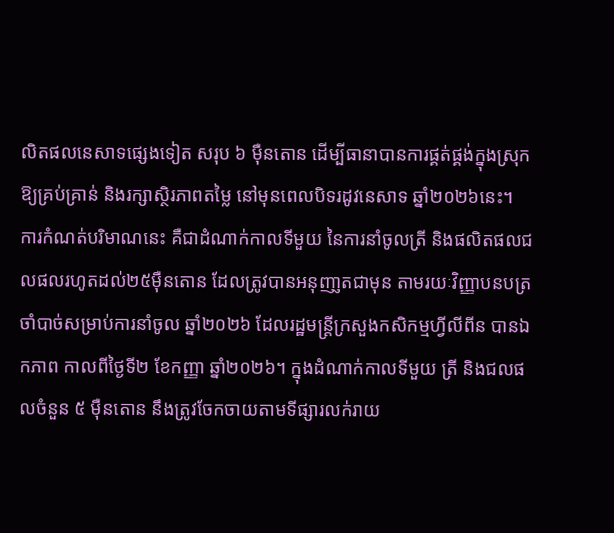លិតផលនេសាទផ្សេងទៀត សរុប ៦ ម៉ឺនតោន ដើម្បីធានាបានការផ្គត់ផ្គង់ក្នុងស្រុកឱ្យគ្រប់គ្រាន់ និងរក្សាស្ថិរភាពតម្លៃ នៅមុនពេលបិទរដូវនេសាទ ឆ្នាំ២០២៦នេះ។ ការកំណត់បរិមាណនេះ គឺជាដំណាក់កាលទីមួយ នៃការនាំចូលត្រី និងផលិតផលជលផលរហូតដល់២៥ម៉ឺនតោន ដែលត្រូវបានអនុញា្ញតជាមុន តាមរយៈវិញ្ញាបនបត្រចាំបាច់សម្រាប់ការនាំចូល ឆ្នាំ២០២៦ ដែលរដ្ឋមន្ត្រីក្រសួងកសិកម្មហ្វីលីពីន បានឯកភាព កាលពីថ្ងៃទី២ ខែកញ្ញា ឆ្នាំ២០២៦។ ក្នុងដំណាក់កាលទីមួយ ត្រី និងជលផលចំនួន ៥ ម៉ឺនតោន នឹងត្រូវចែកចាយតាមទីផ្សារលក់រាយ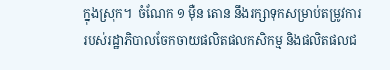ក្នុងស្រុក។  ចំណែក ១ ម៉ឺន តោន នឹងរក្សាទុកសម្រាប់តម្រូវការរបស់រដ្ឋាភិបាលចែកចាយផលិតផលកសិកម្ម និងផលិតផលជ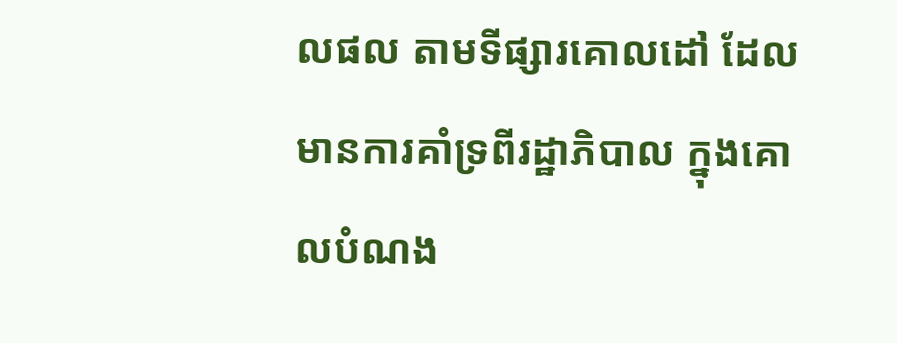លផល តាមទីផ្សារគោលដៅ ដែលមានការគាំទ្រពីរដ្ឋាភិបាល ក្នុងគោលបំណង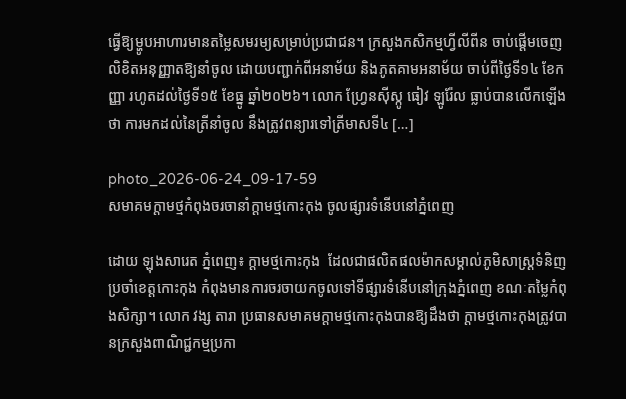ធ្វើឱ្យម្ហូបអាហារមានតម្លៃសមរម្យសម្រាប់ប្រជាជន។ ក្រសួងកសិកម្មហ្វីលីពីន ចាប់ផ្តើមចេញលិខិតអនុញ្ញាតឱ្យនាំចូល ដោយបញ្ជាក់ពីអនាម័យ និងភូតគាមអនាម័យ ចាប់ពីថ្ងៃទី១៤ ខែកញ្ញា រហូតដល់ថ្ងៃទី១៥ ខែធ្នូ ឆ្នាំ២០២៦។ លោក ហ្វ្រែនស៊ីស្កូ ធៀវ ឡូរ៉ែល ធ្លាប់បានលើកឡើងថា ការមកដល់នៃត្រីនាំចូល នឹងត្រូវពន្យារទៅត្រីមាសទី៤ […]

photo_2026-06-24_09-17-59
សមាគមក្តាមថ្មកំពុងចរចានាំក្ដាមថ្មកោះកុង ចូលផ្សារទំនើបនៅភ្នំពេញ

ដោយ ឡុងសារេត ភ្នំពេញ៖ ក្តាមថ្មកោះកុង  ដែលជាផលិតផលម៉ាកសម្គាល់ភូមិសាស្ត្រទំនិញ ប្រចាំខេត្តកោះកុង កំពុងមានការចរចាយកចូលទៅទីផ្សារទំនើបនៅក្រុងភ្នំពេញ ខណៈតម្លៃកំពុងសិក្សា។ លោក វង្ស តារា ប្រធានសមាគមក្តាមថ្មកោះកុងបានឱ្យដឹងថា ក្តាមថ្មកោះកុងត្រូវបានក្រសួងពាណិជ្ជកម្មប្រកា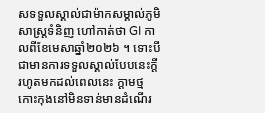សទទួលស្គាល់ជាម៉ាកសម្គាល់ភូមិសាស្ត្រទំនិញ ហៅកាត់ថា GI កាលពីខែមេសាឆ្នាំ២០២៦ ។ ទោះបីជាមានការទទួលស្គាល់បែបនេះក្ដី រហូតមកដល់ពេលនេះ ក្ដាមថ្មកោះកុងនៅមិនទាន់មានដំណើរ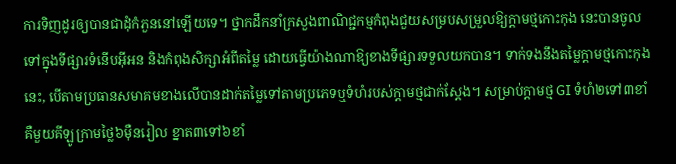ការទិញដូរឲ្យបានជាដុំកំភួននៅឡើយទេ។ ថ្នាកដឹកនាំក្រសួងពាណិជ្ជកម្មកំពុងជួយសម្របសម្រួលឱ្យក្ដាមថ្មកោះកុង នេះបានចូលទៅក្នុងទីផ្សារទំនើបអ៊ីអន និងកំពុងសិក្សាអំពីតម្លៃ ដោយធ្វើយ៉ាងណាឱ្យខាងទីផ្សារទទួលយកបាន។ ទាក់ទងនឹងតម្លៃក្តាមថ្មកោះកុងនេះ, បើតាមប្រធានសមាគមខាងលើបានដាក់តម្លៃទៅតាមប្រភេទឬទំហំរបស់ក្តាមថ្មជាក់ស្តែង។ សម្រាប់ក្តាមថ្ម GI ទំហំ២ទៅ៣ខាំ គឺមួយគីឡូក្រាមថ្លៃ៦ម៉ឺនរៀល ខ្នាត៣ទៅ៦ខាំ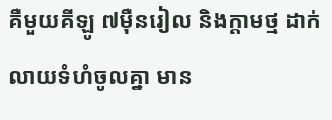គឺមួយគីឡូ ៧ម៉ឺនរៀល និងក្តាមថ្ម ដាក់លាយទំហំចូលគ្នា មាន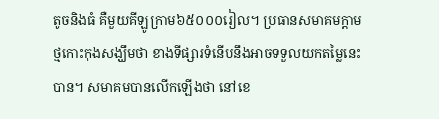តូចនិងធំ គឺមួយគីឡូក្រាម៦៥០០០រៀល។ ប្រធានសមាគមក្តាមថ្មកោះកុងសង្ឃឹមថា ខាងទីផ្សារទំនើបនឹងអាចទទួលយកតម្លៃនេះបាន។ សមាគមបានលើកឡើងថា នៅខេ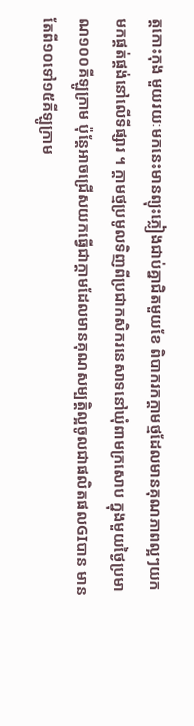ត្តកោះកុង មួយរយៈមកនេះមានព្យុះភ្លៀងជាប់គ្នាជិតមួយខែ ពិបាករកក្តាមថ្មដែលមានគុណភាពល្អៗយកមកផ្គត់ផ្គង់នៅលើទីផ្សារ ។ ក្តាមថ្មប្រមូលទិញពីប្រជាកសិករនេសាទនៅឃុំពាមក្រសោប ក្នុងមួយថ្ងៃប្រមាណ១០០គីឡូក្រាម ប៉ុន្តែអាចជ្រើសយកធ្វើជាក្តាមដែលមានគុណសម្បត្តិល្អចូលជាផលិតផលGIបាន មានតែពី១០ទៅ១៥គីឡូក្រាម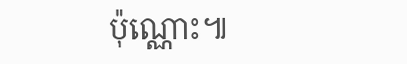ប៉ុណ្ណោះ៕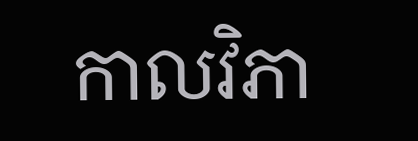កាលវិភា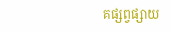គផ្សព្វផ្សាយ